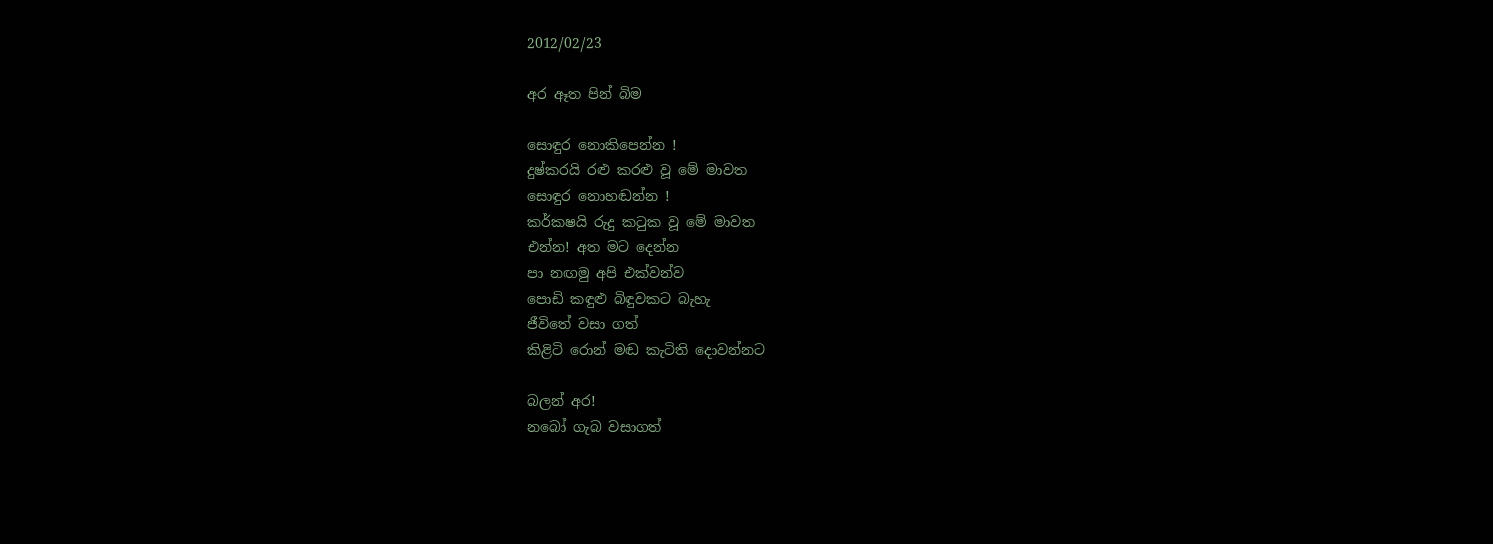2012/02/23

අර ඈත පින් බිම

සොඳුර නොකිපෙන්න !
දුෂ්කරයි රළු කරළු වූ මේ මාවත
සොඳුර නොහඬන්න !
කර්කෂයි රුදු කටුක වූ මේ මාවත
එන්න! අත මට දෙන්න
පා නඟමු අපි එක්වන්ව
පොඩි කඳුළු බිඳුවකට බැහැ
ජීවිතේ වසා ගත්
කිළිටි රොන් මඬ කැටිති දොවන්නට

බලන් අර!
නබෝ ගැබ වසාගත්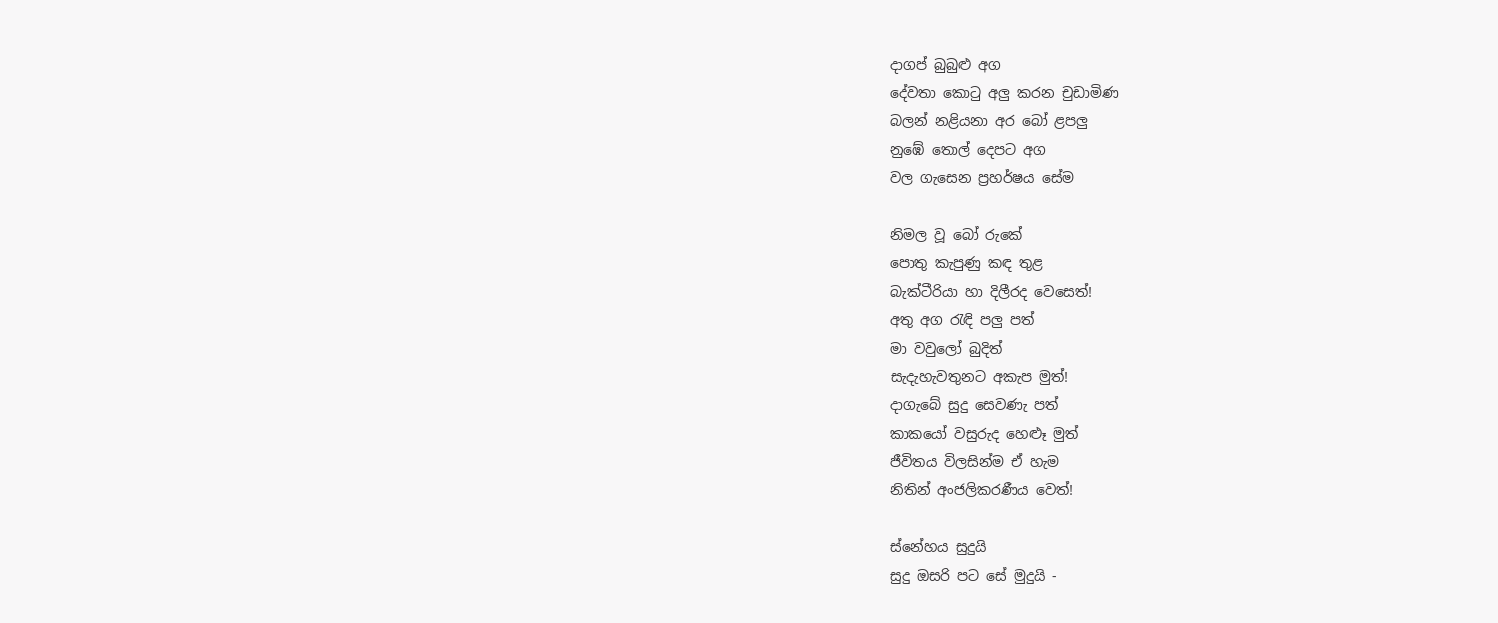දාගප් බුබුළු අග
දේවතා කොටු අලු කරන චුඩාමිණ
බලන් නළියනා අර බෝ ළපලු
නුඹේ තොල් දෙපට අග
වල ගැසෙන ප්‍රහර්ෂය සේම

නිමල වූ බෝ රුකේ
පොතු කැපුණු කඳ තුළ
බැක්ටීරියා හා දිලීරද වෙසෙත්!
අතු අග රැඳි පලු පත්
මා වවුලෝ බුදිත්
සැදැහැවතුනට අකැප මුත්!
දාගැබේ සුදු සෙවණැ පත්
කාකයෝ වසුරුද හෙළූ මුත්
ජීවිතය විලසින්ම ඒ හැම
නිතින් අංජලිකරණීය වෙත්!

ස්නේහය සුදුයි
සුදු ඔසරි පට සේ මුදුයි -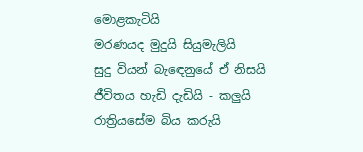මොළකැටියි
මරණයද මුදුයි සියුමැලියි
සුදු වියන් බැ‍ඳෙනුයේ ඒ නිසයි
ජීවිතය හැඩි දැඩියි - කලුයි
රාත්‍රියසේම බිය කරුයි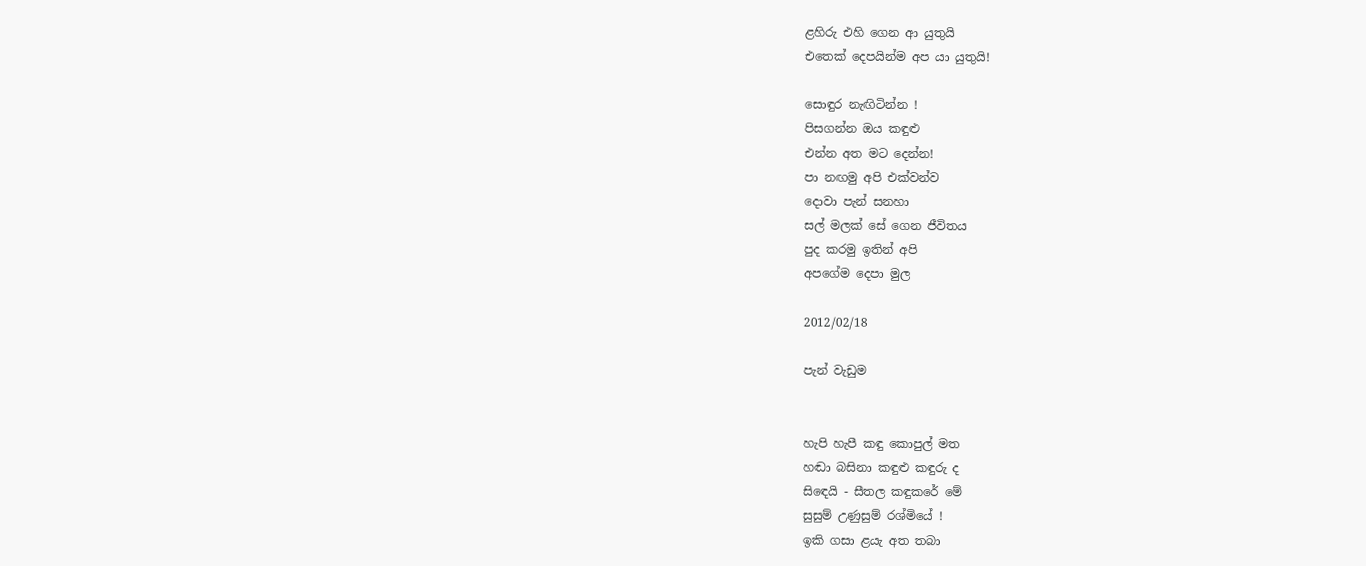ළහිරු එහි ගෙන ආ යුතුයි
එතෙක් දෙපයින්ම අප යා යුතුයි!

සොඳුර නැඟිටින්න !
පිසගන්න ඔය කඳුළු
එන්න අත මට දෙන්න!
පා නඟමු අපි එක්වන්ව
දොවා පැන් සනහා
සල් මලක් සේ ගෙන ජීවිතය
පුද කරමු ඉතින් අපි
අපගේම දෙපා මුල

2012/02/18

පැන් වැඩුම


හැපි හැපී කඳු කොපුල් මත
හඬා බසිනා කඳුළු කඳුරු ද
සි‍ඳෙයි - සීතල කඳුකරේ මේ
සුසුම් උණුසුම් රශ්මියේ !
ඉකි ගසා ළයැ අත තබා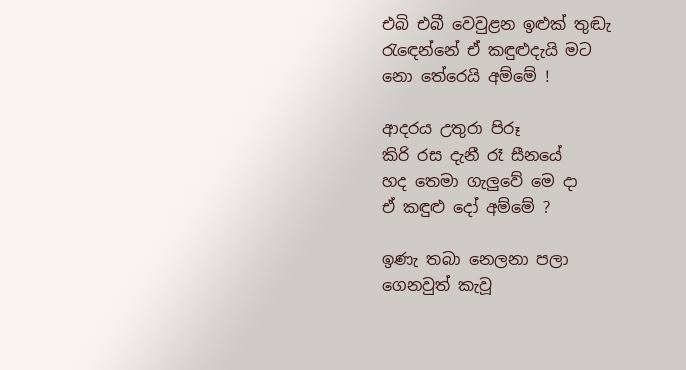එබි එබී වෙවුළන ඉළුක් තුඬැ
රැ‍ඳෙන්නේ ඒ කඳුළුදැයි මට
නො තේරෙයි අම්මේ !

ආදරය උතුරා පිරූ
කිරි රස දැනී රෑ සීනයේ
හද තෙමා ගැලුවේ මෙ දා
ඒ කඳුළු දෝ අම්මේ ?

ඉණැ තබා නෙලනා පලා
ගෙනවුත් කැවූ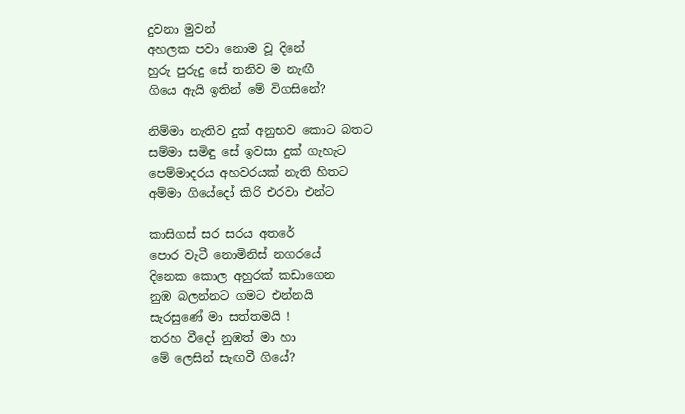දුවනා මුවන්
අහලක පවා නොම වූ දිනේ
හුරු පුරුදු සේ තනිව ම නැඟී
ගියෙ ඇයි ඉතින් මේ විගසිනේ?

නිම්මා නැතිව දුක් අනුභව කොට බතට
සම්මා සමිඳු සේ ඉවසා දුක් ගැහැට
පෙම්මාදරය අහවරයක් නැති හිතට
අම්මා ගියේදෝ කිරි එරවා එන්ට

කාසිගස් සර සරය අතරේ
පොර වැටී නොමිනිස් නගරයේ
දිනෙක කොල අහුරක් කඩාගෙන
නුඹ බලන්නට ගමට එන්නයි
සැරසුණේ මා සත්තමයි !
තරහ වීදෝ නුඹත් මා හා
මේ ලෙසින් සැඟවී ගියේ?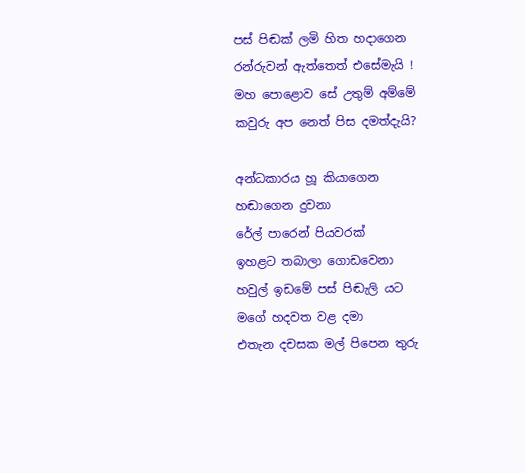පස් පිඬක් ලමි හිත හදාගෙන
රන්රුවන් ඇත්තෙත් එසේමැයි !
මහ පොළොව සේ උතුම් අම්මේ
කවුරු අප නෙත් පිස දමත්දැයි?

අන්ධකාරය හූ කියාගෙන
හඬාගෙන දුවනා
රේල් පාරෙන් පියවරක්
ඉහළට තබාලා ගොඩවෙනා
හවුල් ඉඩමේ පස් පිඬැලි යට
මගේ හදවත වළ දමා
එතැන දචසක මල් පිපෙන තුරු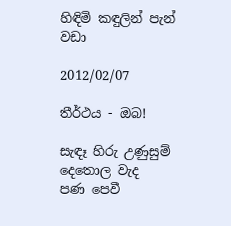හිඳිමි කඳුලින් පැන් වඩා

2012/02/07

තීර්ථය - ඔබ!

සැඳෑ හිරු උණුසුම් දෙතොල වැද
පණ පෙවී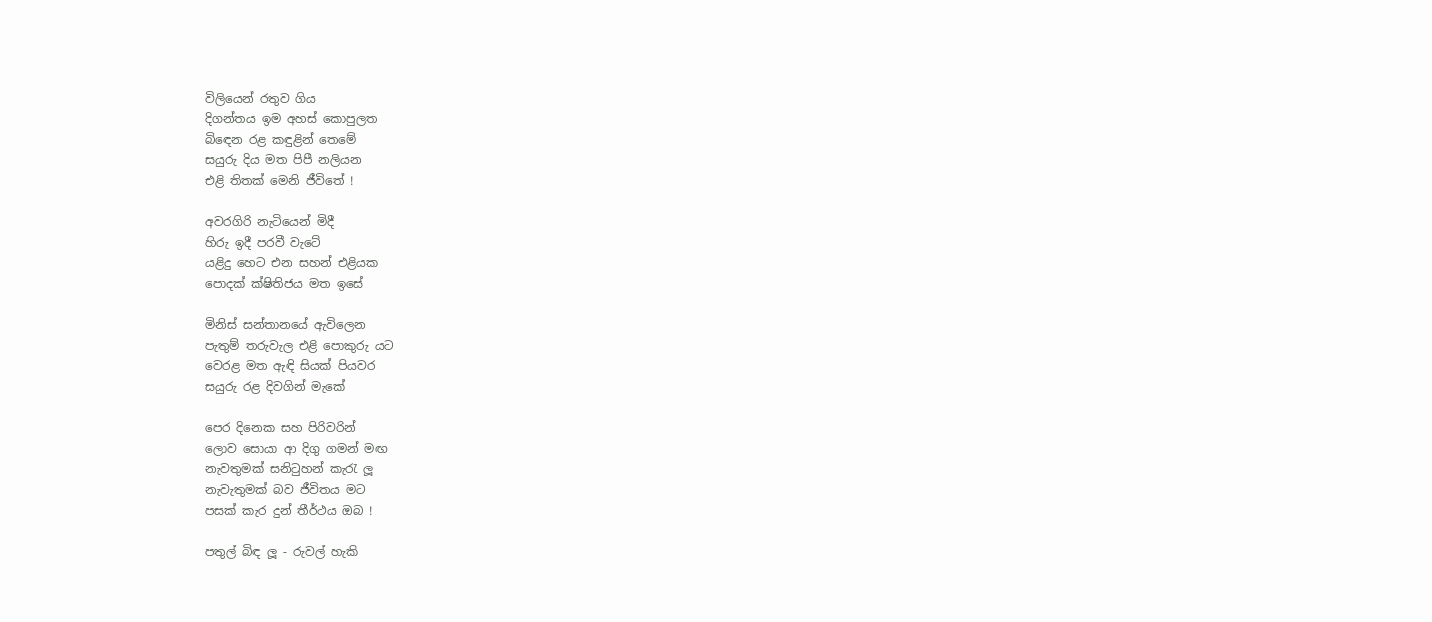විලියෙන් රතුව ගිය
දිගන්තය ඉම අහස් කොපුලත
බි‍‍ඳෙන රළ කඳුළින් තෙමේ
සයුරු දිය මත පිපී නලියන
එළි තිතක් මෙනි ජීවිතේ !

අවරගිරි නැටියෙන් මිදී
හිරු ඉදී පරවී වැටේ
යළිදු හෙට එන සහන් එළියක
පොදක් ක්ෂිතිජය මත ඉසේ

මිනිස් සන්තානයේ ඇවිලෙන
පැතුම් තරුවැල එළි පොකුරු යට
වෙරළ මත ඇඳි සියක් පියවර
සයුරු රළ දිවගින් මැකේ

පෙර දිනෙක සහ පිරිවරින්
ලොව සොයා ආ දිගු ගමන් මඟ
නැවතුමක් සනිටුහන් කැරැ ලූ
නැවැතුමක් බව ජීවිතය මට
පසක් කැර දුන් තීර්ථය ඔබ !

පතුල් බිඳ ලූ - රුවල් හැකි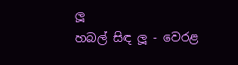ලූ
හබල් සිඳ ලූ - වෙරළ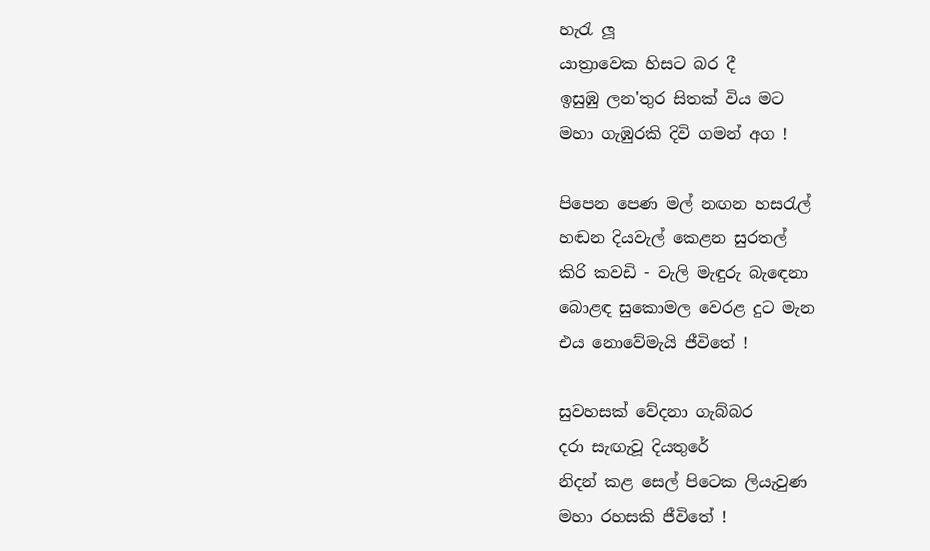හැරැ ලූ
යාත්‍රාවෙක හිසට බර දී
ඉසුඹු ලන'තුර සිතක් විය මට
මහා ගැඹුරකි දිවි ගමන් අග !

පිපෙන පෙණ මල් නඟන හසරැල්
හඬන දියවැල් කෙළන සුරතල්
කිරි කවඩි - වැලි මැඳුරු බැ‍ඳෙනා
බොළඳ සුකොමල වෙරළ දුට මැන
එය නොවේමැයි ජීවිතේ !

සුවහසක් වේදනා ගැබ්බර
දරා සැඟැවූ දියතුරේ
නිදන් කළ සෙල් පිටෙක ලියැවුණ
මහා රහසකි ජීවිතේ !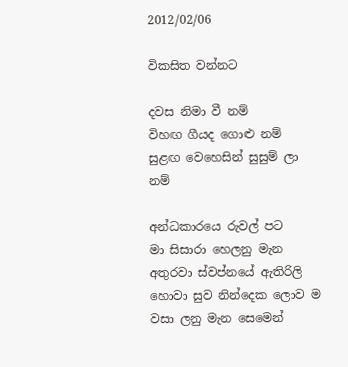2012/02/06

විකසිත වන්නට

දවස නිමා වී නම්
විහඟ ගීයද ගොළු නම්
සුළඟ වෙහෙසින් සුසුම් ලා නම්

අන්ධකාරයෙ රුවල් පට
මා සිසාරා හෙලනු මැන
අතුරවා ස්වප්නයේ ඇතිරිලි
හොවා සුව නින්දෙක ලොව ම
වසා ලනු මැන සෙමෙන්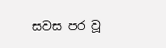සවස පර වූ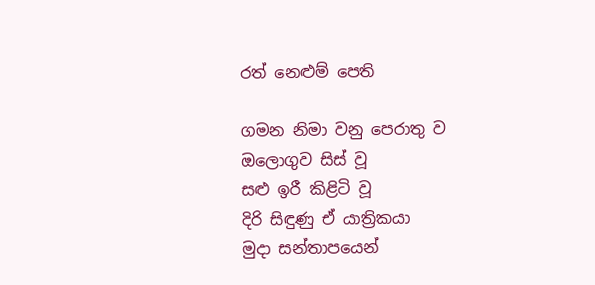රත් නෙළුම් පෙති

ගමන නිමා වනු පෙරාතු ව
ඔලොගුව සිස් වූ
සළු ඉරී කිළිටි වූ
දිරි සිඳුණු ඒ යාත්‍රිකයා
මුදා සන්තාපයෙන්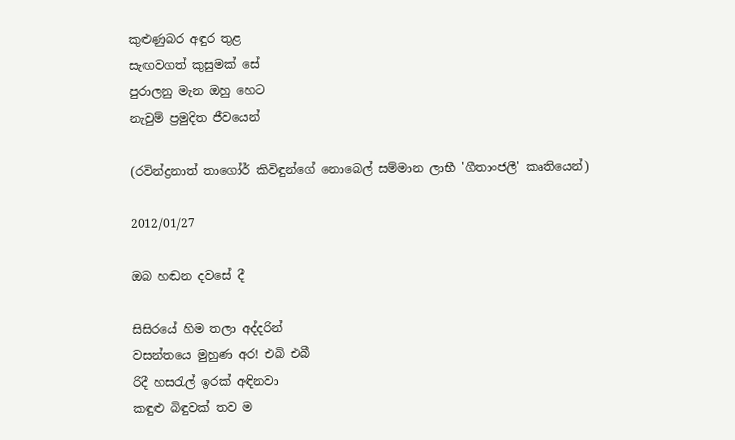කුළුණුබර අඳුර තුළ
සැඟවගත් කුසුමක් සේ
පුරාලනු මැන ඔහු හෙට
නැවුම් ප්‍රමුදිත ජීවයෙන්

(රවින්ද්‍රනාත් තාගෝර් කිවිඳුන්ගේ නොබෙල් සම්මාන ලාභී 'ගීතාංජලී' කෘතියෙන්)

2012/01/27

ඔබ හඬන දවසේ දී

සිසිරයේ හිම තලා අද්දරින්
වසන්තයෙ මුහුණ අර! එබි එබී
රිදී හසරැල් ඉරක් අඳිනවා
කඳුළු බිඳුවක් තව ම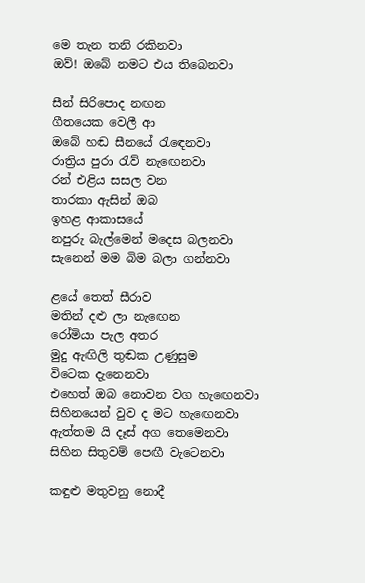මෙ තැන තනි රකිනවා
ඔව්! ඔබේ නමට එය තිබෙනවා

සීන් සිරිපොද නඟන
ගීතයෙක වෙලී ආ
ඔබේ හඬ සීනයේ රැඳෙනවා
රාත්‍රිය පුරා රැව් නැඟෙනවා
රන් එළිය සසල වන
තාරකා ඇසින් ඔබ
ඉහළ ආකාසයේ
නපුරු බැල්මෙන් මදෙස බලනවා
සැනෙන් මම බිම බලා ගන්නවා

ළයේ තෙත් සීරාව
මතින් දළු ලා නැඟෙන
රෝමියා පැල අතර
මුදු ඇඟිලි තුඬක උණුසුම
විටෙක දැනෙනවා
එහෙත් ඔබ නොවන වග හැඟෙනවා
සිහිනයෙන් වුව ද මට හැඟෙනවා
ඇත්තම යි දෑස් අග තෙමෙනවා
සිහින සිතුවම් පෙඟී වැටෙනවා

කඳුළු මතුවනු නොදී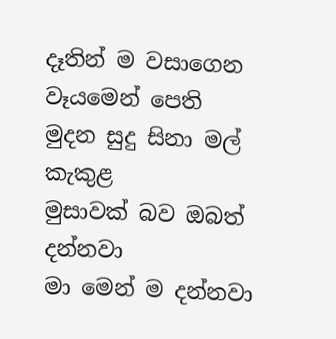දෑතින් ම වසාගෙන
වෑයමෙන් පෙති මුදන සුදු සිනා මල් කැකුළ
මුසාවක් බව ඔබත් දන්නවා
මා මෙන් ම දන්නවා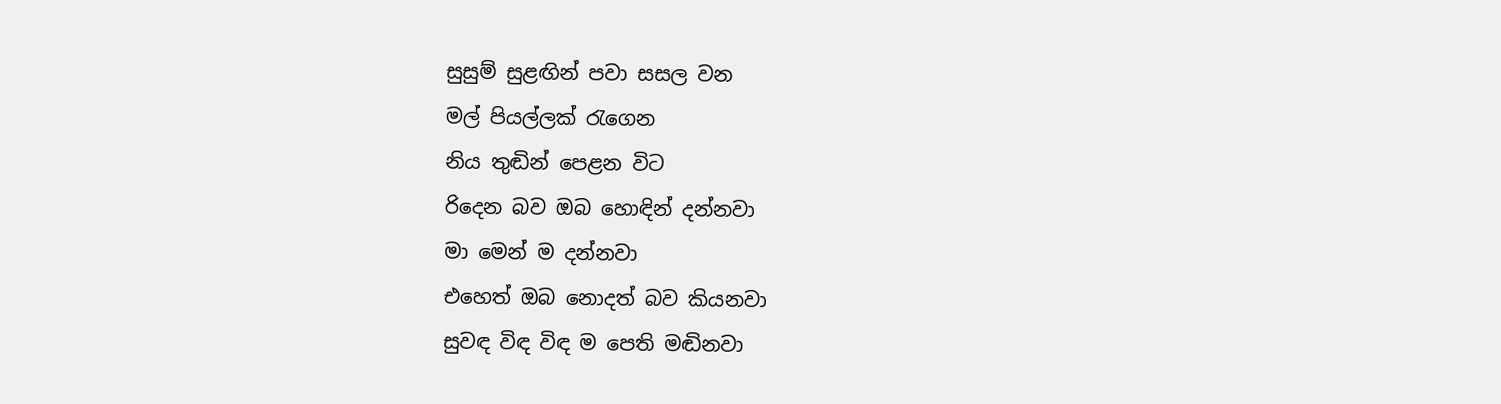සුසුම් සුළඟින් පවා සසල වන
මල් පියල්ලක් රැගෙන
නිය තුඬින් පෙළන විට
රිදෙන බව ඔබ හොඳින් දන්නවා
මා මෙන් ම දන්නවා
එහෙත් ඔබ නොදත් බව කියනවා
සුවඳ විඳ විඳ ම පෙති මඬිනවා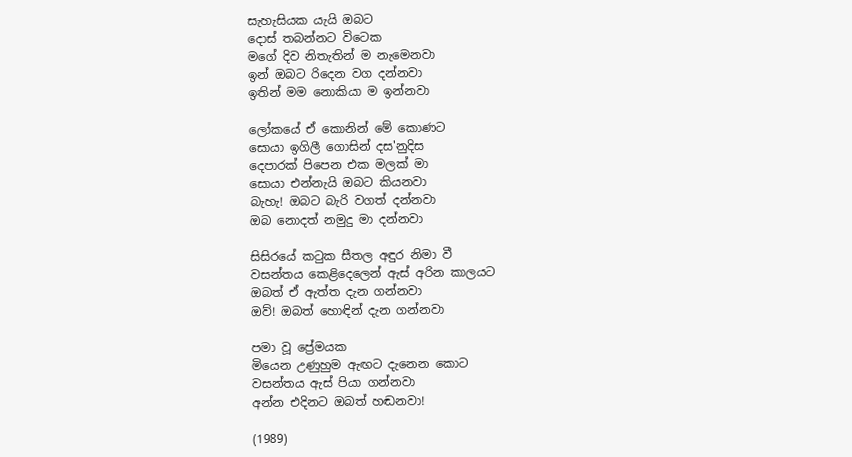සැහැසියක යැයි ඔබට
දොස් තබන්නට විටෙක
මගේ දිව නිතැතින් ම නැමෙනවා
ඉන් ඔබට රිදෙන වග දන්නවා
ඉතින් මම නොකියා ම ඉන්නවා

ලෝකයේ ඒ කොනින් මේ කොණට
සොයා ඉගිලී ගොසින් දස'නුදිස
දෙපාරක් පිපෙන එක මලක් මා
සොයා එන්නැයි ඔබට කියනවා
බැහැ! ඔබට බැරි වගත් දන්නවා
ඔබ නොදත් නමුදු මා දන්නවා

සිසිරයේ කටුක සීතල අඳුර නිමා වී
වසන්තය කෙළිදෙලෙන් ඇස් අරින කාලයට
ඔබත් ඒ ඇත්ත දැන ගන්නවා
ඔව්! ඔබත් හොඳින් දැන ගන්නවා

පමා වූ ප්‍රේමයක
මියෙන උණුහුම ඇඟට දැනෙන කොට
වසන්තය ඇස් පියා ගන්නවා
අන්න එදිනට ඔබත් හඬනවා!

(1989)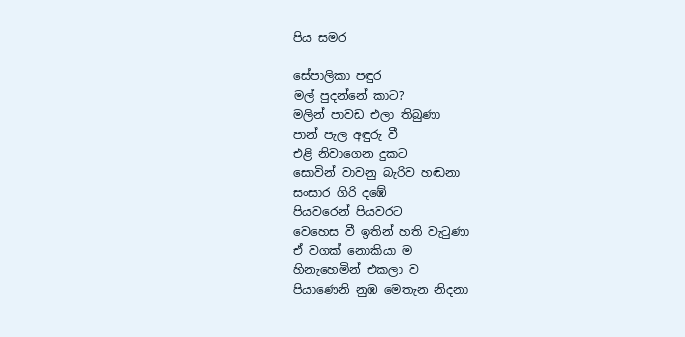පිය සමර

සේපාලිකා පඳුර
මල් පුදන්නේ කාට?
මලින් පාවඩ එලා තිබුණා
පාන් පැල අඳුරු වී
එළි නිවාගෙන දුකට
සොවින් වාවනු බැරිව හඬනා
සංසාර ගිරි දඹේ
පියවරෙන් පියවරට
වෙහෙස වී ඉතින් හති වැටුණා
ඒ වගක් නොකියා ම
හිනැහෙමින් එකලා ව
පියාණෙනි නුඹ මෙතැන නිදනා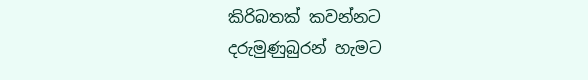කිරිබතක් කවන්නට
දරුමුණුබුරන් හැමට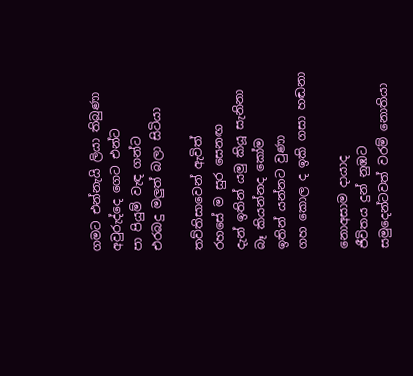ගමට එන්නැයි ලියා තිබුණා
අවුරුද්දෙ ගෙට එන්ට
පා පියුම් වැඳ ගන්ට
එරබදු මලුත් බලා සිටියා

තව්තිසාවෙන් ඇවිත්
රහසේ ම සුර සෙනඟ
දැන් ඉතින් යමු කියූ සැනිනා
බෑ කියන්නද කෝම
ඉතින් යන්නට වුණා
ගහ කොල ද ඉකි ගසා හඬනා

නොඅසාම දායාද
ජීවිතය දුන් නුඹට
සමුදෙන්ටවත් වරම් නොතියා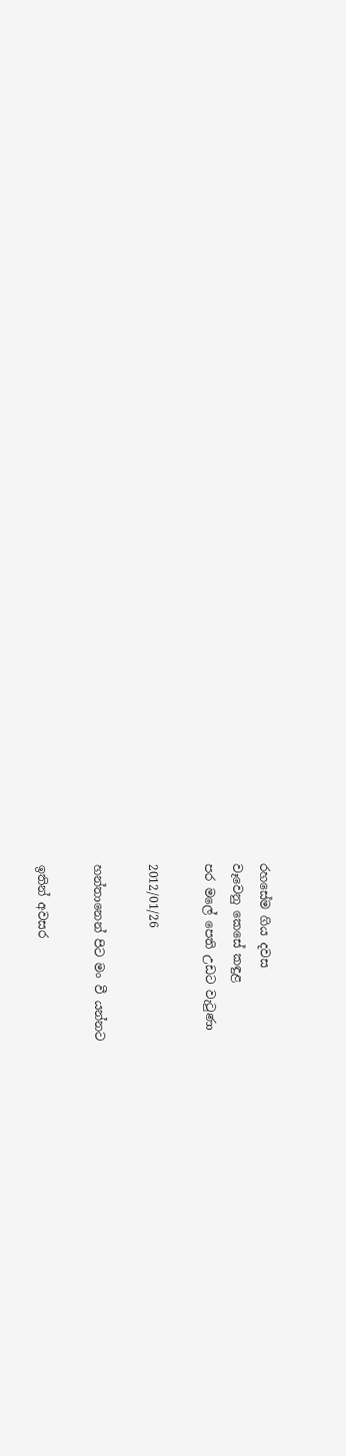රහසේම ගිය දවස
වෑවෙනු කෙසේ කඳුළ
පර මලේ පෙති උඩට වැටුණා

2012/01/26

හන්තානෙන් පිට මං වී යන්නට

ඉතින් අවසර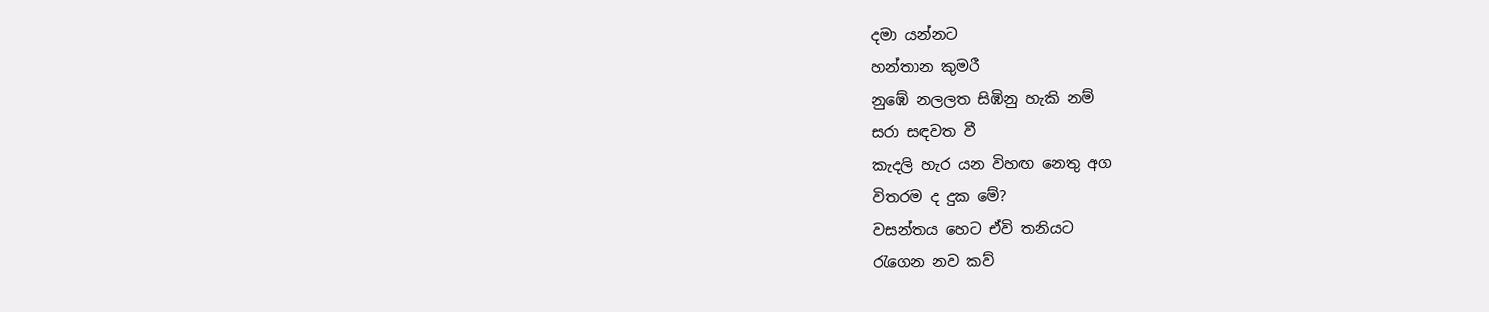දමා යන්නට
හන්තාන කුමරී
නුඹේ නලලත සිඹිනු හැකි නම්
සරා සඳවත වී
කැදලි හැර යන විහඟ නෙතු අග
විතරම ද දුක මේ?
වසන්තය හෙට ඒවි තනියට
රැගෙන නව කව්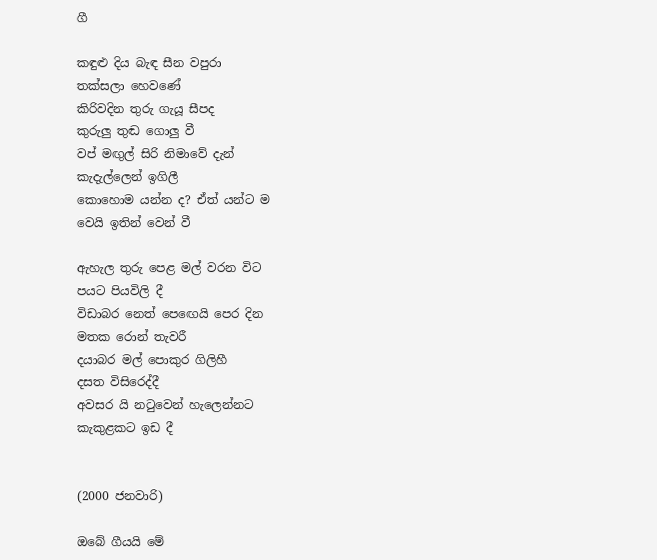ගී

කඳුළු දිය බැඳ සීන වපුරා
තක්සලා හෙවණේ
කිරිවදින තුරු ගැයූ සීපද
කුරුලු තුඬ ගොලු වී
වප් මඟුල් සිරි නිමාවේ දැන්
කැදැල්ලෙන් ඉගිලී
කොහොම යන්න ද? ඒත් යන්ට ම
වෙයි ඉතින් වෙන් වී

ඇහැල තුරු පෙළ මල් වරන විට
පයට පියවිලි දී
විඩාබර නෙත් පෙඟෙයි පෙර දින
මතක රොන් තැවරී
දයාබර මල් පොකුර ගිලිහී
දසත විසිරෙද්දී
අවසර යි නටුවෙන් හැලෙන්නට
කැකුළකට ඉඩ දී


(2000 ජනවාරි)

ඔබේ ගීයයි මේ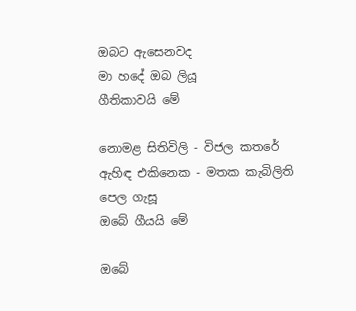ඔබට ඇසෙනවද
මා හදේ ඔබ ලියූ
ගීතිකාවයි මේ

නොමළ සිතිවිලි - විජල කතරේ
ඇහිඳ එකිනෙක - මතක කැබිලිති
පෙල ගැසූ
ඔබේ ගීයයි මේ

ඔබේ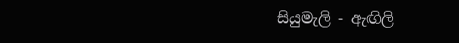සියුමැලි - ඇඟිලි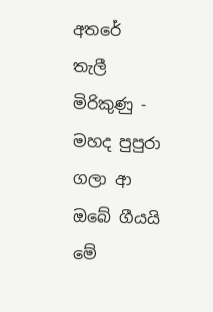අතරේ
තැලී මිරිකුණු - මහද පුපුරා
ගලා ආ
ඔබේ ගීයයි මේ